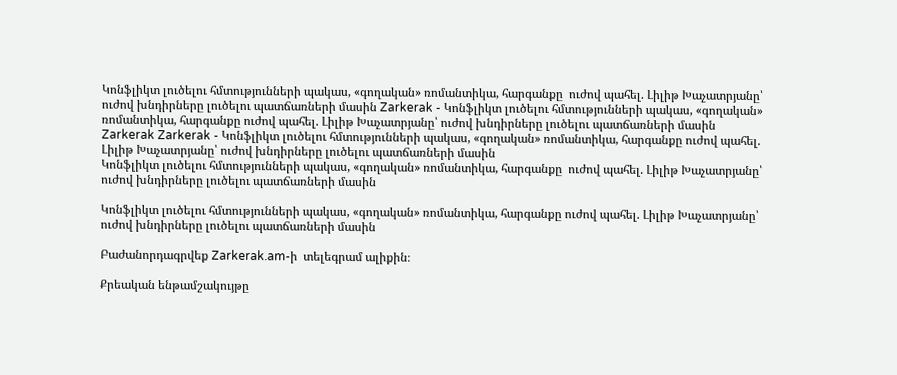Կոնֆլիկտ լուծելու հմտությունների պակաս, «գողական» ռոմանտիկա, հարգանքը  ուժով պահել. Լիլիթ Խաչատրյանը՝  ուժով խնդիրները լուծելու պատճառների մասին Zarkerak - Կոնֆլիկտ լուծելու հմտությունների պակաս, «գողական» ռոմանտիկա, հարգանքը ուժով պահել. Լիլիթ Խաչատրյանը՝ ուժով խնդիրները լուծելու պատճառների մասին
Zarkerak Zarkerak - Կոնֆլիկտ լուծելու հմտությունների պակաս, «գողական» ռոմանտիկա, հարգանքը ուժով պահել. Լիլիթ Խաչատրյանը՝ ուժով խնդիրները լուծելու պատճառների մասին
Կոնֆլիկտ լուծելու հմտությունների պակաս, «գողական» ռոմանտիկա, հարգանքը  ուժով պահել. Լիլիթ Խաչատրյանը՝  ուժով խնդիրները լուծելու պատճառների մասին

Կոնֆլիկտ լուծելու հմտությունների պակաս, «գողական» ռոմանտիկա, հարգանքը ուժով պահել. Լիլիթ Խաչատրյանը՝ ուժով խնդիրները լուծելու պատճառների մասին

Բաժանորդագրվեք Zarkerak.am-ի  տելեգրամ ալիքին։

Քրեական ենթամշակույթը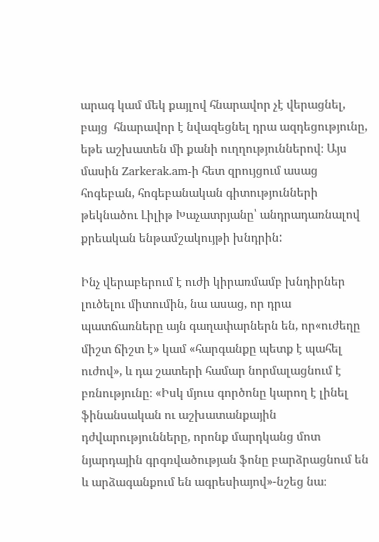արագ կամ մեկ քայլով հնարավոր չէ վերացնել, բայց  հնարավոր է նվազեցնել դրա ազդեցությունը,  եթե աշխատեն մի քանի ուղղություններով։ Այս մասին Zarkerak.am-ի հետ զրույցում ասաց հոգեբան, հոգեբանական գիտությունների թեկնածու Լիլիթ Խաչատրյանը՝ անդրադառնալով  քրեական ենթամշակույթի խնդրին:

Ինչ վերաբերում է ուժի կիրառմամբ խնդիրներ լուծելու միտումին, նա ասաց, որ դրա պատճառները այն գաղափարներն են, որ«ուժեղը միշտ ճիշտ է» կամ «հարգանքը պետք է պահել ուժով», և դա շատերի համար նորմալացնում է բռնությունը։ «Իսկ մյուս գործոնը կարող է լինել ֆինանսական ու աշխատանքային դժվարությունները, որոնք մարդկանց մոտ նյարդային գրգռվածության ֆոնը բարձրացնում են և արձագանքում են ագրեսիայով»-նշեց նա։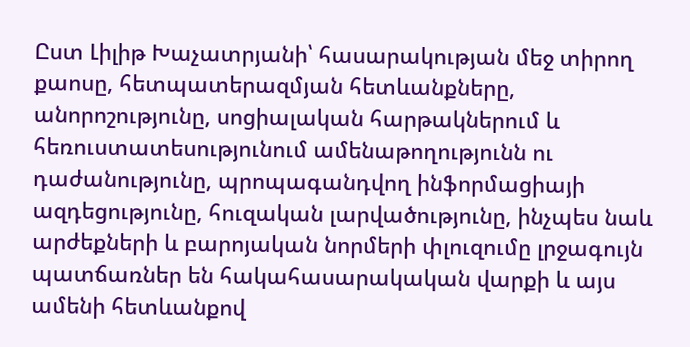Ըստ Լիլիթ Խաչատրյանի՝ հասարակության մեջ տիրող քաոսը, հետպատերազմյան հետևանքները, անորոշությունը, սոցիալական հարթակներում և հեռուստատեսությունում ամենաթողությունն ու դաժանությունը, պրոպագանդվող ինֆորմացիայի ազդեցությունը, հուզական լարվածությունը, ինչպես նաև արժեքների և բարոյական նորմերի փլուզումը լրջագույն պատճառներ են հակահասարակական վարքի և այս ամենի հետևանքով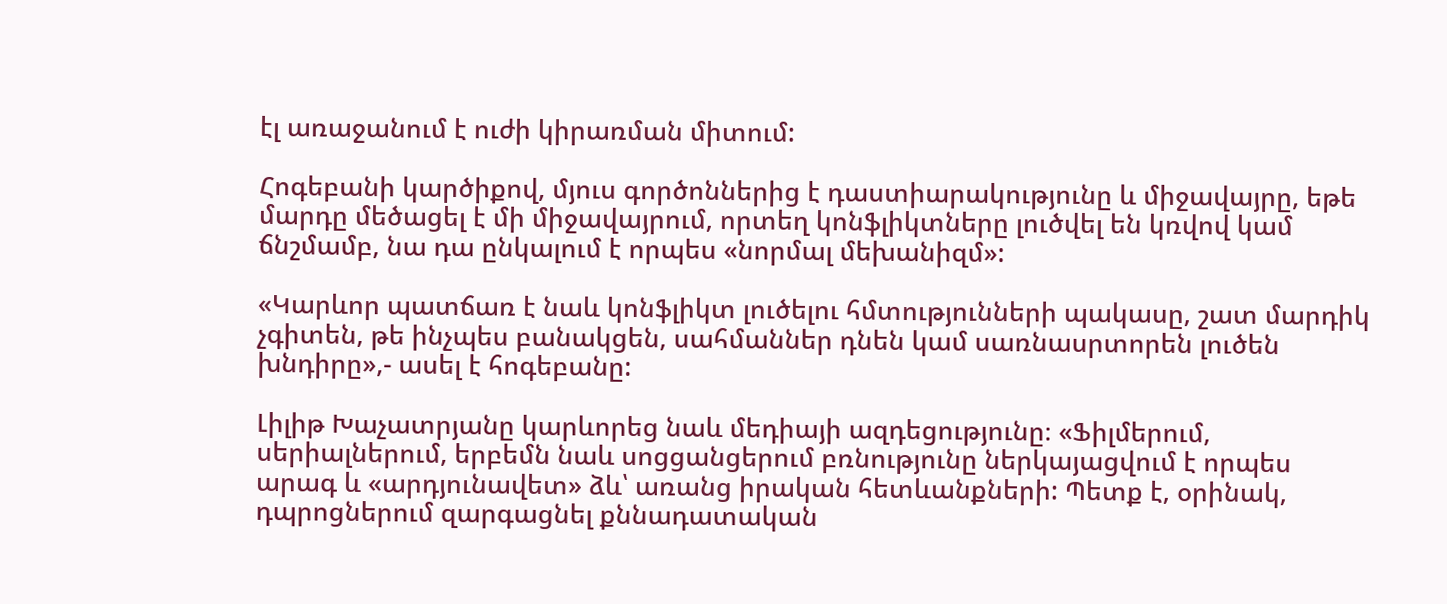էլ առաջանում է ուժի կիրառման միտում:

Հոգեբանի կարծիքով, մյուս գործոններից է դաստիարակությունը և միջավայրը, եթե մարդը մեծացել է մի միջավայրում, որտեղ կոնֆլիկտները լուծվել են կռվով կամ ճնշմամբ, նա դա ընկալում է որպես «նորմալ մեխանիզմ»:

«Կարևոր պատճառ է նաև կոնֆլիկտ լուծելու հմտությունների պակասը, շատ մարդիկ չգիտեն, թե ինչպես բանակցեն, սահմաններ դնեն կամ սառնասրտորեն լուծեն խնդիրը»,- ասել է հոգեբանը:

Լիլիթ Խաչատրյանը կարևորեց նաև մեդիայի ազդեցությունը։ «Ֆիլմերում, սերիալներում, երբեմն նաև սոցցանցերում բռնությունը ներկայացվում է որպես արագ և «արդյունավետ» ձև՝ առանց իրական հետևանքների: Պետք է, օրինակ, դպրոցներում զարգացնել քննադատական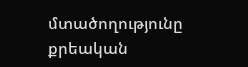մտածողությունը քրեական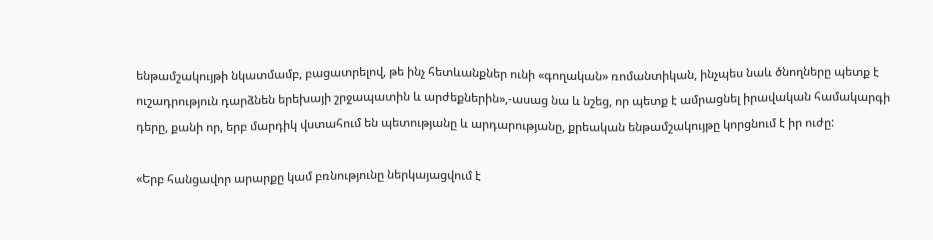ենթամշակույթի նկատմամբ, բացատրելով, թե ինչ հետևանքներ ունի «գողական» ռոմանտիկան, ինչպես նաև ծնողները պետք է ուշադրություն դարձնեն երեխայի շրջապատին և արժեքներին»,-ասաց նա և նշեց, որ պետք է ամրացնել իրավական համակարգի դերը, քանի որ, երբ մարդիկ վստահում են պետությանը և արդարությանը, քրեական ենթամշակույթը կորցնում է իր ուժը:

«Երբ հանցավոր արարքը կամ բռնությունը ներկայացվում է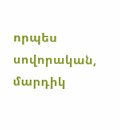որպես սովորական,  մարդիկ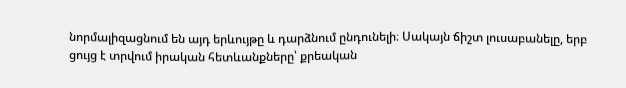նորմալիզացնում են այդ երևույթը և դարձնում ընդունելի։ Սակայն ճիշտ լուսաբանելը, երբ ցույց է տրվում իրական հետևանքները՝ քրեական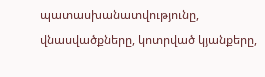պատասխանատվությունը, վնասվածքները, կոտրված կյանքերը,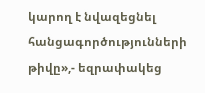կարող է նվազեցնել հանցագործությունների թիվը»,- եզրափակեց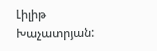Լիլիթ Խաչատրյան: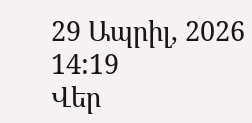29 Ապրիլ, 2026 14:19
Վեր